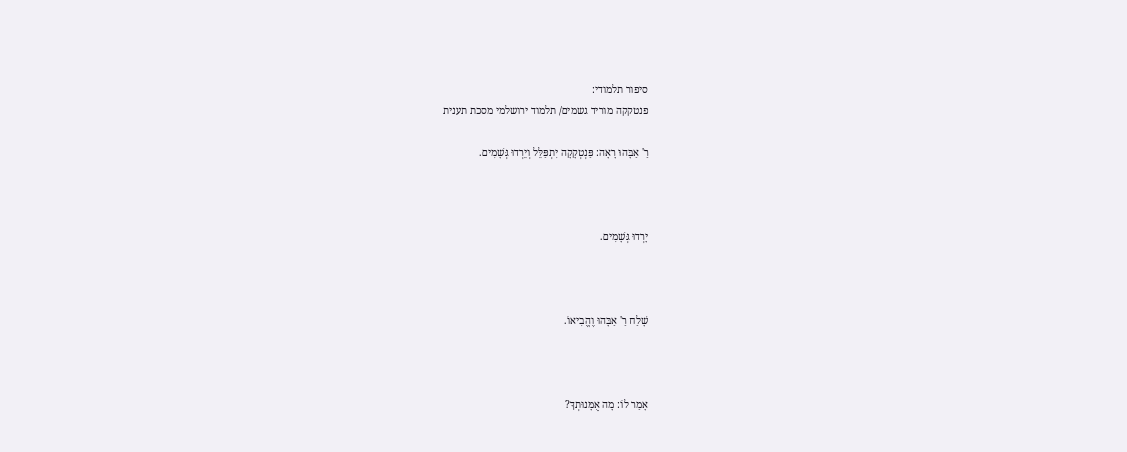סיפור תלמודי:
פנטקקה מוריד גשמים/ תלמוד ירושלמי מסכת תענית

רַ' אַבָּהוּ רָאָה: פַּנְטְקָקָה יִתְפַּלֵּל וְיֵרְדוּ גְּשָׁמִים.



יָרְדוּ גְּשָׁמִים.



שָׁלַח רַ' אַבָּהוּ וֶהֱבִיאוֹ.



אָמַר לוֹ: מָה אֻמָּנוּתְךָ?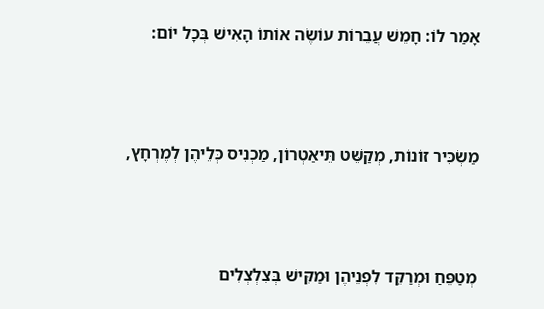אָמַר לוֹ: חָמֵשׁ עֲבֵרוֹת עוֹשֶׂה אוֹתוֹ הָאִישׁ בְּכָל יוֹם:



מַשְׂכִּיר זוֹנוֹת, מְקַשֵּׁט תֵּיאַטְרוֹן, מַכְנִיס כְּלֵיהֶן לְמֶרְחָץ,



מְטַפֵּחַ וּמְרַקֵּד לִפְנֵיהֶן וּמַקִּישׁ בְּצִלְצְלִים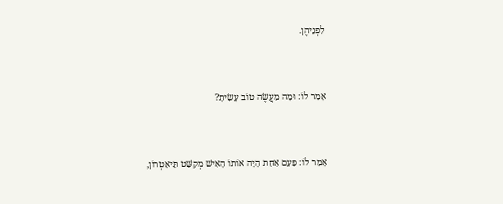לִפְנֵיהֶן.



אָמַר לוֹ: וּמָה מַעֲשֶׂה טוֹב עָשִׂיתָ?



אָמַר לוֹ: פַּעַם אַחַת הָיָה אוֹתוֹ הָאִישׁ מְקַשֵּׁט תֵּיאַטְרוֹן,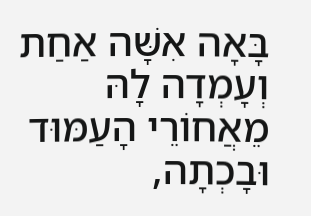בָּאָה אִשָּׁה אַחַת וְעָמְדָה לָהּ מֵאֲחוֹרֵי הָעַמּוּד וּבָכְתָה,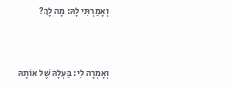וְאָמַרְתִּי לָהּ: מָה לָךְ?



וְאָמְרָה לִי: בַּעְלָהּ שֶׁל אוֹתָהּ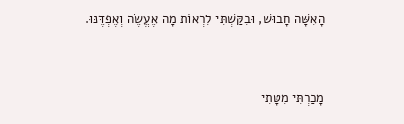הָאִשָּׁה חָבוּשׁ, וּבִקַּשְׁתִּי לִרְאוֹת מָה אֶעֱשֶׂה וְאֶפְדֶּנּוּ.



מָכַרְתִּי מִטָּתִי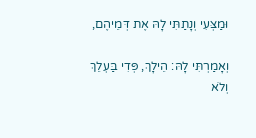וּמַצְּעִי וְנָתַתִּי לָהּ אֶת דְּמֵיהֶם,

וְאָמַרְתִּי לָהּ: הֵילָךְ, פְּדִי בַּעְלֵךְ וְלֹא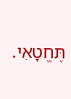תֶּחֱטָאִי.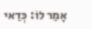אָמַר לוֹ: כְּדַאי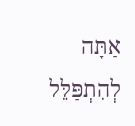אַתָּה לְהִתְפַּלֵּל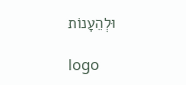וּלְהֵעָנוֹת

logo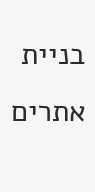בניית אתרים